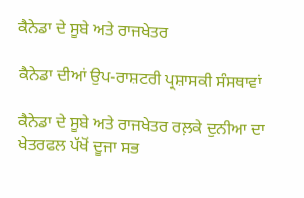ਕੈਨੇਡਾ ਦੇ ਸੂਬੇ ਅਤੇ ਰਾਜਖੇਤਰ

ਕੈਨੇਡਾ ਦੀਆਂ ਉਪ-ਰਾਸ਼ਟਰੀ ਪ੍ਰਸ਼ਾਸਕੀ ਸੰਸਥਾਵਾਂ

ਕੈਨੇਡਾ ਦੇ ਸੂਬੇ ਅਤੇ ਰਾਜਖੇਤਰ ਰਲ਼ਕੇ ਦੁਨੀਆ ਦਾ ਖੇਤਰਫਲ ਪੱਖੋਂ ਦੂਜਾ ਸਭ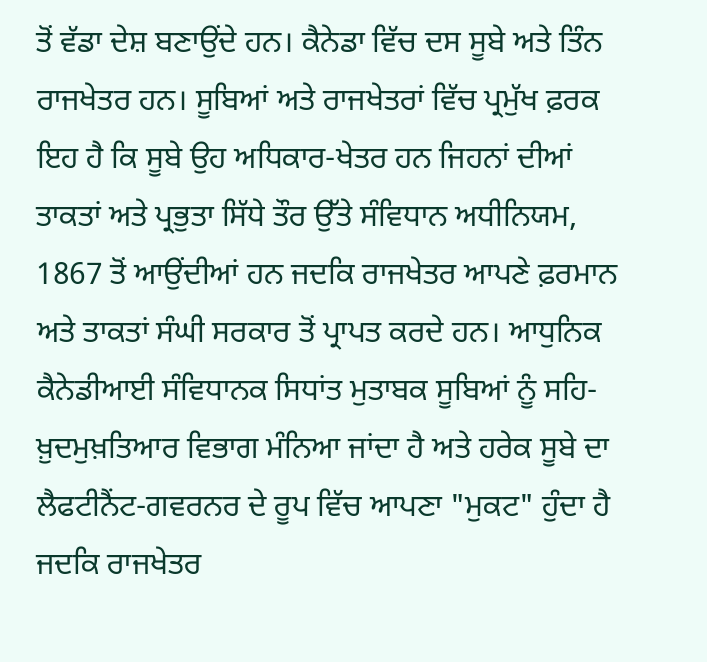ਤੋਂ ਵੱਡਾ ਦੇਸ਼ ਬਣਾਉਂਦੇ ਹਨ। ਕੈਨੇਡਾ ਵਿੱਚ ਦਸ ਸੂਬੇ ਅਤੇ ਤਿੰਨ ਰਾਜਖੇਤਰ ਹਨ। ਸੂਬਿਆਂ ਅਤੇ ਰਾਜਖੇਤਰਾਂ ਵਿੱਚ ਪ੍ਰਮੁੱਖ ਫ਼ਰਕ ਇਹ ਹੈ ਕਿ ਸੂਬੇ ਉਹ ਅਧਿਕਾਰ-ਖੇਤਰ ਹਨ ਜਿਹਨਾਂ ਦੀਆਂ ਤਾਕਤਾਂ ਅਤੇ ਪ੍ਰਭੁਤਾ ਸਿੱਧੇ ਤੌਰ ਉੱਤੇ ਸੰਵਿਧਾਨ ਅਧੀਨਿਯਮ, 1867 ਤੋਂ ਆਉਂਦੀਆਂ ਹਨ ਜਦਕਿ ਰਾਜਖੇਤਰ ਆਪਣੇ ਫ਼ਰਮਾਨ ਅਤੇ ਤਾਕਤਾਂ ਸੰਘੀ ਸਰਕਾਰ ਤੋਂ ਪ੍ਰਾਪਤ ਕਰਦੇ ਹਨ। ਆਧੁਨਿਕ ਕੈਨੇਡੀਆਈ ਸੰਵਿਧਾਨਕ ਸਿਧਾਂਤ ਮੁਤਾਬਕ ਸੂਬਿਆਂ ਨੂੰ ਸਹਿ-ਖ਼ੁਦਮੁਖ਼ਤਿਆਰ ਵਿਭਾਗ ਮੰਨਿਆ ਜਾਂਦਾ ਹੈ ਅਤੇ ਹਰੇਕ ਸੂਬੇ ਦਾ ਲੈਫਟੀਨੈਂਟ-ਗਵਰਨਰ ਦੇ ਰੂਪ ਵਿੱਚ ਆਪਣਾ "ਮੁਕਟ" ਹੁੰਦਾ ਹੈ ਜਦਕਿ ਰਾਜਖੇਤਰ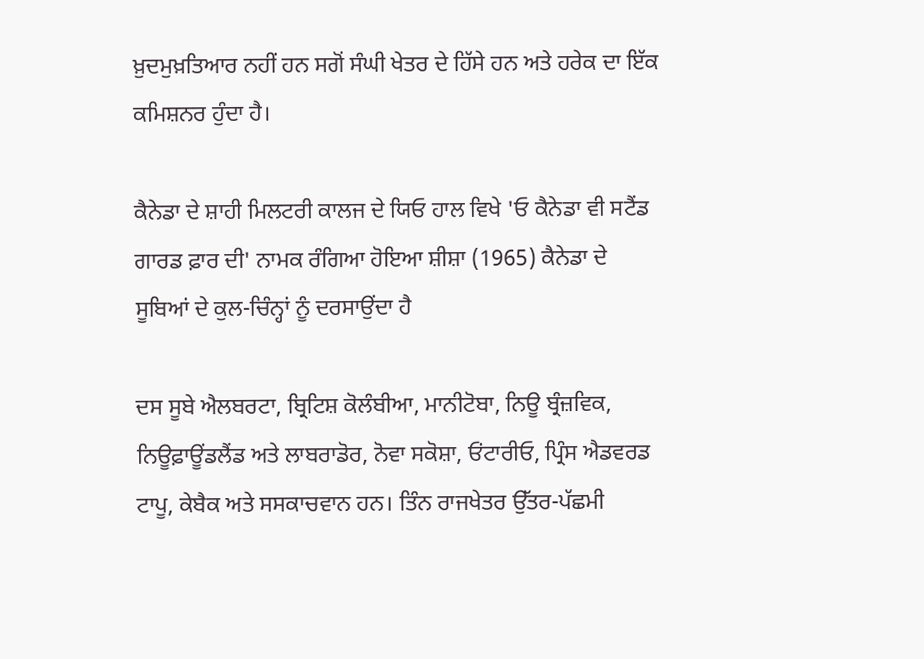ਖ਼ੁਦਮੁਖ਼ਤਿਆਰ ਨਹੀਂ ਹਨ ਸਗੋਂ ਸੰਘੀ ਖੇਤਰ ਦੇ ਹਿੱਸੇ ਹਨ ਅਤੇ ਹਰੇਕ ਦਾ ਇੱਕ ਕਮਿਸ਼ਨਰ ਹੁੰਦਾ ਹੈ।

ਕੈਨੇਡਾ ਦੇ ਸ਼ਾਹੀ ਮਿਲਟਰੀ ਕਾਲਜ ਦੇ ਯਿਓ ਹਾਲ ਵਿਖੇ 'ਓ ਕੈਨੇਡਾ ਵੀ ਸਟੈਂਡ ਗਾਰਡ ਫ਼ਾਰ ਦੀ' ਨਾਮਕ ਰੰਗਿਆ ਹੋਇਆ ਸ਼ੀਸ਼ਾ (1965) ਕੈਨੇਡਾ ਦੇ ਸੂਬਿਆਂ ਦੇ ਕੁਲ-ਚਿੰਨ੍ਹਾਂ ਨੂੰ ਦਰਸਾਉਂਦਾ ਹੈ

ਦਸ ਸੂਬੇ ਐਲਬਰਟਾ, ਬ੍ਰਿਟਿਸ਼ ਕੋਲੰਬੀਆ, ਮਾਨੀਟੋਬਾ, ਨਿਊ ਬ੍ਰੰਜ਼ਵਿਕ, ਨਿਊਫ਼ਾਊਂਡਲੈਂਡ ਅਤੇ ਲਾਬਰਾਡੋਰ, ਨੋਵਾ ਸਕੋਸ਼ਾ, ਓਂਟਾਰੀਓ, ਪ੍ਰਿੰਸ ਐਡਵਰਡ ਟਾਪੂ, ਕੇਬੈਕ ਅਤੇ ਸਸਕਾਚਵਾਨ ਹਨ। ਤਿੰਨ ਰਾਜਖੇਤਰ ਉੱਤਰ-ਪੱਛਮੀ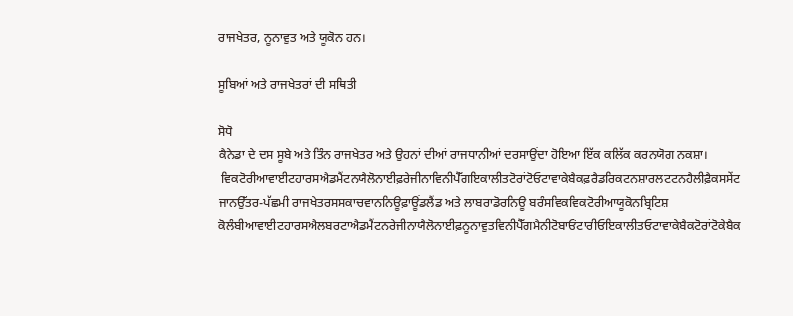ਰਾਜਖੇਤਰ, ਨੂਨਾਵੁਤ ਅਤੇ ਯੂਕੋਨ ਹਨ।

ਸੂਬਿਆਂ ਅਤੇ ਰਾਜਖੇਤਰਾਂ ਦੀ ਸਥਿਤੀ

ਸੋਧੋ
ਕੈਨੇਡਾ ਦੇ ਦਸ ਸੂਬੇ ਅਤੇ ਤਿੰਨ ਰਾਜਖੇਤਰ ਅਤੇ ਉਹਨਾਂ ਦੀਆਂ ਰਾਜਧਾਨੀਆਂ ਦਰਸਾਉਂਦਾ ਹੋਇਆ ਇੱਕ ਕਲਿੱਕ ਕਰਨਯੋਗ ਨਕਸ਼ਾ।
 ਵਿਕਟੋਰੀਆਵਾਈਟਹਾਰਸਐਡਮੈਂਟਨਯੈਲੋਨਾਈਫ਼ਰੇਜੀਨਾਵਿਨੀਪੈੱਗਇਕਾਲੀਤਟੋਰਾਂਟੋਓਟਾਵਾਕੇਬੈਕਫ਼ਰੈਡਰਿਕਟਨਸ਼ਾਰਲਟਟਨਹੈਲੀਫ਼ੈਕਸਸੇਂਟ ਜਾਨਉੱਤਰ-ਪੱਛਮੀ ਰਾਜਖੇਤਰਸਸਕਾਚਵਾਨਨਿਊਫ਼ਾਊਂਡਲੈਂਡ ਅਤੇ ਲਾਬਰਾਡੋਰਨਿਊ ਬਰੰਸਵਿਕਵਿਕਟੋਰੀਆਯੂਕੋਨਬ੍ਰਿਟਿਸ਼ ਕੋਲੰਬੀਆਵਾਈਟਹਾਰਸਐਲਬਰਟਾਐਡਮੈਂਟਨਰੇਜੀਨਾਯੈਲੋਨਾਈਫ਼ਨੂਨਾਵੁਤਵਿਨੀਪੈੱਗਮੈਨੀਟੋਬਾਓਂਟਾਰੀਓਇਕਾਲੀਤਓਟਾਵਾਕੇਬੈਕਟੋਰਾਂਟੋਕੇਬੈਕ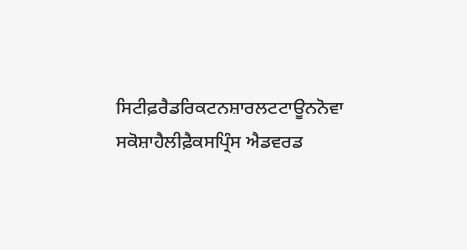ਸਿਟੀਫ਼ਰੈਡਰਿਕਟਨਸ਼ਾਰਲਟਟਾਊਨਨੋਵਾ ਸਕੋਸ਼ਾਹੈਲੀਫ਼ੈਕਸਪ੍ਰਿੰਸ ਐਡਵਰਡ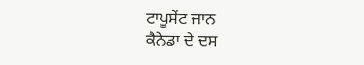ਟਾਪੂਸੇਂਟ ਜਾਨ
ਕੈਨੇਡਾ ਦੇ ਦਸ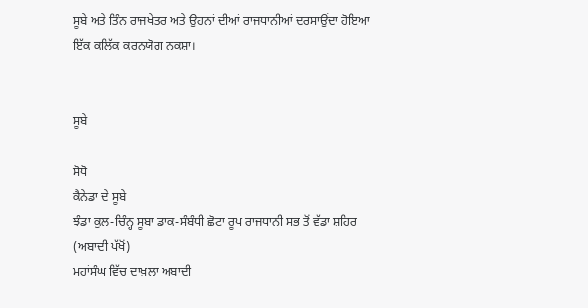ਸੂਬੇ ਅਤੇ ਤਿੰਨ ਰਾਜਖੇਤਰ ਅਤੇ ਉਹਨਾਂ ਦੀਆਂ ਰਾਜਧਾਨੀਆਂ ਦਰਸਾਉਂਦਾ ਹੋਇਆ ਇੱਕ ਕਲਿੱਕ ਕਰਨਯੋਗ ਨਕਸ਼ਾ।


ਸੂਬੇ

ਸੋਧੋ
ਕੈਨੇਡਾ ਦੇ ਸੂਬੇ
ਝੰਡਾ ਕੁਲ-ਚਿੰਨ੍ਹ ਸੂਬਾ ਡਾਕ-ਸੰਬੰਧੀ ਛੋਟਾ ਰੂਪ ਰਾਜਧਾਨੀ ਸਭ ਤੋਂ ਵੱਡਾ ਸ਼ਹਿਰ
(ਅਬਾਦੀ ਪੱਖੋਂ)
ਮਹਾਂਸੰਘ ਵਿੱਚ ਦਾਖ਼ਲਾ ਅਬਾਦੀ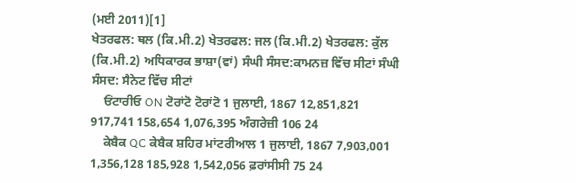(ਮਈ 2011)[1]
ਖੇਤਰਫਲ: ਥਲ (ਕਿ.ਮੀ.2) ਖੇਤਰਫਲ: ਜਲ (ਕਿ.ਮੀ.2) ਖੇਤਰਫਲ: ਕੁੱਲ (ਕਿ.ਮੀ.2) ਅਧਿਕਾਰਕ ਭਾਸ਼ਾ(ਵਾਂ) ਸੰਘੀ ਸੰਸਦ:ਕਾਮਨਜ਼ ਵਿੱਚ ਸੀਟਾਂ ਸੰਘੀ ਸੰਸਦ: ਸੈਨੇਟ ਵਿੱਚ ਸੀਟਾਂ
    ਓਂਟਾਰੀਓ ON ਟੋਰਾਂਟੋ ਟੋਰਾਂਟੋ 1 ਜੁਲਾਈ, 1867 12,851,821 917,741 158,654 1,076,395 ਅੰਗਰੇਜ਼ੀ 106 24
    ਕੇਬੈਕ QC ਕੇਬੈਕ ਸ਼ਹਿਰ ਮਾਂਟਰੀਆਲ 1 ਜੁਲਾਈ, 1867 7,903,001 1,356,128 185,928 1,542,056 ਫ਼ਰਾਂਸੀਸੀ 75 24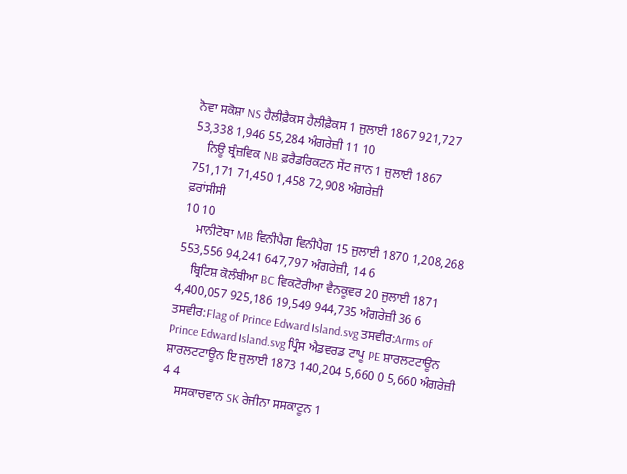ਨੋਵਾ ਸਕੋਸ਼ਾ NS ਹੈਲੀਫ਼ੈਕਸ ਹੈਲੀਫ਼ੈਕਸ 1 ਜੁਲਾਈ 1867 921,727 53,338 1,946 55,284 ਅੰਗਰੇਜ਼ੀ 11 10
    ਨਿਊ ਬ੍ਰੰਜ਼ਵਿਕ NB ਫ਼ਰੈਡਰਿਕਟਨ ਸੇਂਟ ਜਾਨ 1 ਜੁਲਾਈ 1867 751,171 71,450 1,458 72,908 ਅੰਗਰੇਜ਼ੀ
ਫ਼ਰਾਂਸੀਸੀ
10 10
    ਮਾਨੀਟੋਬਾ MB ਵਿਨੀਪੈਗ ਵਿਨੀਪੈਗ 15 ਜੁਲਾਈ 1870 1,208,268 553,556 94,241 647,797 ਅੰਗਰੇਜ਼ੀ, 14 6
    ਬ੍ਰਿਟਿਸ਼ ਕੋਲੰਬੀਆ BC ਵਿਕਟੋਰੀਆ ਵੈਨਕੂਵਰ 20 ਜੁਲਾਈ 1871 4,400,057 925,186 19,549 944,735 ਅੰਗਰੇਜ਼ੀ 36 6
ਤਸਵੀਰ:Flag of Prince Edward।sland.svg ਤਸਵੀਰ:Arms of Prince Edward।sland.svg ਪ੍ਰਿੰਸ ਐਡਵਰਡ ਟਾਪੂ PE ਸ਼ਾਰਲਟਟਾਊਨ ਸ਼ਾਰਲਟਟਾਊਨ ਇ ਜੁਲਾਈ 1873 140,204 5,660 0 5,660 ਅੰਗਰੇਜ਼ੀ 4 4
    ਸਸਕਾਚਵਾਨ SK ਰੇਜੀਨਾ ਸਸਕਾਟੂਨ 1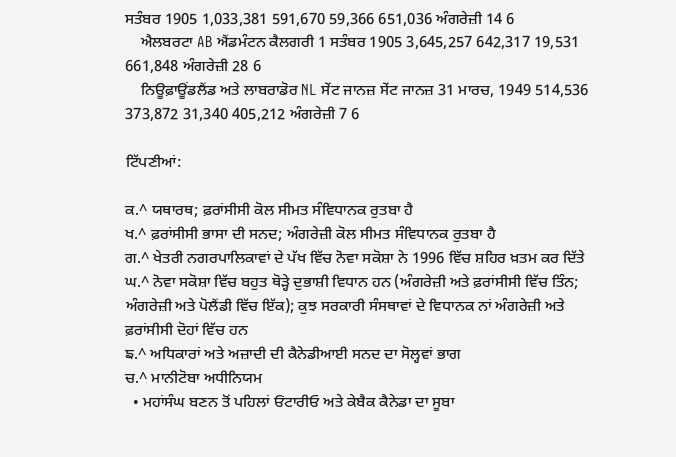ਸਤੰਬਰ 1905 1,033,381 591,670 59,366 651,036 ਅੰਗਰੇਜ਼ੀ 14 6
    ਐਲਬਰਟਾ AB ਐਂਡਮੰਟਨ ਕੈਲਗਰੀ 1 ਸਤੰਬਰ 1905 3,645,257 642,317 19,531 661,848 ਅੰਗਰੇਜ਼ੀ 28 6
    ਨਿਊਫ਼ਾਊਂਡਲੈਂਡ ਅਤੇ ਲਾਬਰਾਡੋਰ NL ਸੇਂਟ ਜਾਨਜ਼ ਸੇਂਟ ਜਾਨਜ਼ 31 ਮਾਰਚ, 1949 514,536 373,872 31,340 405,212 ਅੰਗਰੇਜ਼ੀ 7 6

ਟਿੱਪਣੀਆਂ:

ਕ.^ ਯਥਾਰਥ; ਫ਼ਰਾਂਸੀਸੀ ਕੋਲ ਸੀਮਤ ਸੰਵਿਧਾਨਕ ਰੁਤਬਾ ਹੈ
ਖ.^ ਫ਼ਰਾਂਸੀਸੀ ਭਾਸਾ ਦੀ ਸਨਦ; ਅੰਗਰੇਜ਼ੀ ਕੋਲ ਸੀਮਤ ਸੰਵਿਧਾਨਕ ਰੁਤਬਾ ਹੈ
ਗ.^ ਖੇਤਰੀ ਨਗਰਪਾਲਿਕਾਵਾਂ ਦੇ ਪੱਖ ਵਿੱਚ ਨੋਵਾ ਸਕੋਸ਼ਾ ਨੇ 1996 ਵਿੱਚ ਸ਼ਹਿਰ ਖ਼ਤਮ ਕਰ ਦਿੱਤੇ
ਘ.^ ਨੋਵਾ ਸਕੋਸ਼ਾ ਵਿੱਚ ਬਹੁਤ ਥੋੜ੍ਹੇ ਦੁਭਾਸ਼ੀ ਵਿਧਾਨ ਹਨ (ਅੰਗਰੇਜ਼ੀ ਅਤੇ ਫ਼ਰਾਂਸੀਸੀ ਵਿੱਚ ਤਿੰਨ; ਅੰਗਰੇਜ਼ੀ ਅਤੇ ਪੋਲੈਂਡੀ ਵਿੱਚ ਇੱਕ); ਕੁਝ ਸਰਕਾਰੀ ਸੰਸਥਾਵਾਂ ਦੇ ਵਿਧਾਨਕ ਨਾਂ ਅੰਗਰੇਜ਼ੀ ਅਤੇ ਫ਼ਰਾਂਸੀਸੀ ਦੋਹਾਂ ਵਿੱਚ ਹਨ
ਙ.^ ਅਧਿਕਾਰਾਂ ਅਤੇ ਅਜ਼ਾਦੀ ਦੀ ਕੈਨੇਡੀਆਈ ਸਨਦ ਦਾ ਸੋਲ੍ਹਵਾਂ ਭਾਗ
ਚ.^ ਮਾਨੀਟੋਬਾ ਅਧੀਨਿਯਮ
  • ਮਹਾਂਸੰਘ ਬਣਨ ਤੋਂ ਪਹਿਲਾਂ ਓਂਟਾਰੀਓ ਅਤੇ ਕੇਬੈਕ ਕੈਨੇਡਾ ਦਾ ਸੂਬਾ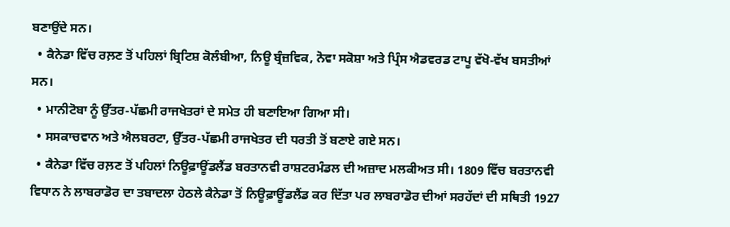ਬਣਾਉਂਦੇ ਸਨ।
  • ਕੈਨੇਡਾ ਵਿੱਚ ਰਲ਼ਣ ਤੋਂ ਪਹਿਲਾਂ ਬ੍ਰਿਟਿਸ਼ ਕੋਲੰਬੀਆ, ਨਿਊ ਬ੍ਰੰਜ਼ਵਿਕ, ਨੋਵਾ ਸਕੋਸ਼ਾ ਅਤੇ ਪ੍ਰਿੰਸ ਐਡਵਰਡ ਟਾਪੂ ਵੱਖੋ-ਵੱਖ ਬਸਤੀਆਂ ਸਨ।
  • ਮਾਨੀਟੋਬਾ ਨੂੰ ਉੱਤਰ-ਪੱਛਮੀ ਰਾਜਖੇਤਰਾਂ ਦੇ ਸਮੇਤ ਹੀ ਬਣਾਇਆ ਗਿਆ ਸੀ।
  • ਸਸਕਾਚਵਾਨ ਅਤੇ ਐਲਬਰਟਾ, ਉੱਤਰ-ਪੱਛਮੀ ਰਾਜਖੇਤਰ ਦੀ ਧਰਤੀ ਤੋਂ ਬਣਾਏ ਗਏ ਸਨ।
  • ਕੈਨੇਡਾ ਵਿੱਚ ਰਲ਼ਣ ਤੋਂ ਪਹਿਲਾਂ ਨਿਊਫ਼ਾਊਂਡਲੈਂਡ ਬਰਤਾਨਵੀ ਰਾਸ਼ਟਰਮੰਡਲ ਦੀ ਅਜ਼ਾਦ ਮਲਕੀਅਤ ਸੀ। 1809 ਵਿੱਚ ਬਰਤਾਨਵੀ ਵਿਧਾਨ ਨੇ ਲਾਬਰਾਡੋਰ ਦਾ ਤਬਾਦਲਾ ਹੇਠਲੇ ਕੈਨੇਡਾ ਤੋਂ ਨਿਊਫ਼ਾਊਂਡਲੈਂਡ ਕਰ ਦਿੱਤਾ ਪਰ ਲਾਬਰਾਡੋਰ ਦੀਆਂ ਸਰਹੱਦਾਂ ਦੀ ਸਥਿਤੀ 1927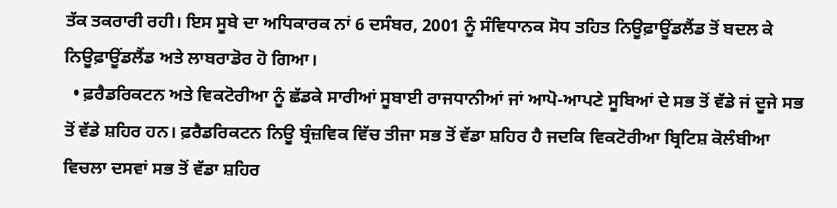ਤੱਕ ਤਕਰਾਰੀ ਰਹੀ। ਇਸ ਸੂਬੇ ਦਾ ਅਧਿਕਾਰਕ ਨਾਂ 6 ਦਸੰਬਰ, 2001 ਨੂੰ ਸੰਵਿਧਾਨਕ ਸੋਧ ਤਹਿਤ ਨਿਊਫ਼ਾਊਂਡਲੈਂਡ ਤੋਂ ਬਦਲ ਕੇ ਨਿਊਫ਼ਾਊਂਡਲੈਂਡ ਅਤੇ ਲਾਬਰਾਡੋਰ ਹੋ ਗਿਆ।
  • ਫ਼ਰੈਡਰਿਕਟਨ ਅਤੇ ਵਿਕਟੋਰੀਆ ਨੂੰ ਛੱਡਕੇ ਸਾਰੀਆਂ ਸੂਬਾਈ ਰਾਜਧਾਨੀਆਂ ਜਾਂ ਆਪੋ-ਆਪਣੇ ਸੂਬਿਆਂ ਦੇ ਸਭ ਤੋਂ ਵੱਡੇ ਜਂ ਦੂਜੇ ਸਭ ਤੋਂ ਵੱਡੇ ਸ਼ਹਿਰ ਹਨ। ਫ਼ਰੈਡਰਿਕਟਨ ਨਿਊ ਬ੍ਰੰਜ਼ਵਿਕ ਵਿੱਚ ਤੀਜਾ ਸਭ ਤੋਂ ਵੱਡਾ ਸ਼ਹਿਰ ਹੈ ਜਦਕਿ ਵਿਕਟੋਰੀਆ ਬ੍ਰਿਟਿਸ਼ ਕੋਲੰਬੀਆ ਵਿਚਲਾ ਦਸਵਾਂ ਸਭ ਤੋਂ ਵੱਡਾ ਸ਼ਹਿਰ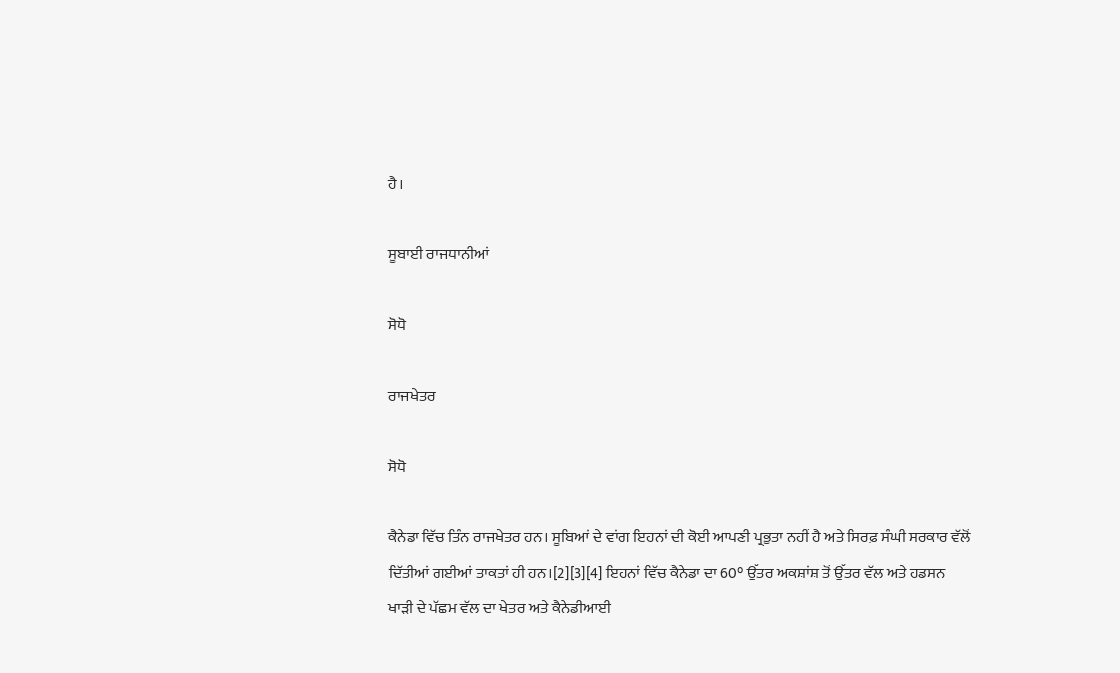ਹੈ।

ਸੂਬਾਈ ਰਾਜਧਾਨੀਆਂ

ਸੋਧੋ

ਰਾਜਖੇਤਰ

ਸੋਧੋ

ਕੈਨੇਡਾ ਵਿੱਚ ਤਿੰਨ ਰਾਜਖੇਤਰ ਹਨ। ਸੂਬਿਆਂ ਦੇ ਵਾਂਗ ਇਹਨਾਂ ਦੀ ਕੋਈ ਆਪਣੀ ਪ੍ਰਭੁਤਾ ਨਹੀਂ ਹੈ ਅਤੇ ਸਿਰਫ਼ ਸੰਘੀ ਸਰਕਾਰ ਵੱਲੋਂ ਦਿੱਤੀਆਂ ਗਈਆਂ ਤਾਕਤਾਂ ਹੀ ਹਨ।[2][3][4] ਇਹਨਾਂ ਵਿੱਚ ਕੈਨੇਡਾ ਦਾ 60° ਉੱਤਰ ਅਕਸ਼ਾਂਸ਼ ਤੋਂ ਉੱਤਰ ਵੱਲ ਅਤੇ ਹਡਸਨ ਖਾੜੀ ਦੇ ਪੱਛਮ ਵੱਲ ਦਾ ਖੇਤਰ ਅਤੇ ਕੈਨੇਡੀਆਈ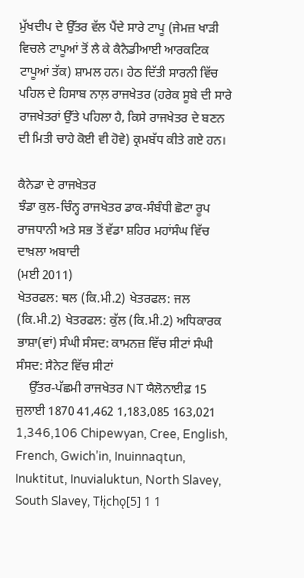ਮੁੱਖਦੀਪ ਦੇ ਉੱਤਰ ਵੱਲ ਪੈਂਦੇ ਸਾਰੇ ਟਾਪੂ (ਜੇਮਜ਼ ਖਾੜੀ ਵਿਚਲੇ ਟਾਪੂਆਂ ਤੋਂ ਲੈ ਕੇ ਕੈਨੈਡੀਆਈ ਆਰਕਟਿਕ ਟਾਪੂਆਂ ਤੱਕ) ਸ਼ਾਮਲ ਹਨ। ਹੇਠ ਦਿੱਤੀ ਸਾਰਨੀ ਵਿੱਚ ਪਹਿਲ ਦੇ ਹਿਸਾਬ ਨਾਲ਼ ਰਾਜਖੇਤਰ (ਹਰੇਕ ਸੂਬੇ ਦੀ ਸਾਰੇ ਰਾਜਖੇਤਰਾਂ ਉੱਤੇ ਪਹਿਲਾ ਹੈ, ਕਿਸੇ ਰਾਜਖੇਤਰ ਦੇ ਬਣਨ ਦੀ ਮਿਤੀ ਚਾਹੇ ਕੋਈ ਵੀ ਹੋਵੇ) ਕ੍ਰਮਬੱਧ ਕੀਤੇ ਗਏ ਹਨ।

ਕੈਨੇਡਾ ਦੇ ਰਾਜਖੇਤਰ
ਝੰਡਾ ਕੁਲ-ਚਿੰਨ੍ਹ ਰਾਜਖੇਤਰ ਡਾਕ-ਸੰਬੰਧੀ ਛੋਟਾ ਰੂਪ ਰਾਜਧਾਨੀ ਅਤੇ ਸਭ ਤੋਂ ਵੱਡਾ ਸ਼ਹਿਰ ਮਹਾਂਸੰਘ ਵਿੱਚ ਦਾਖ਼ਲਾ ਅਬਾਦੀ
(ਮਈ 2011)
ਖੇਤਰਫਲ: ਥਲ (ਕਿ.ਮੀ.2) ਖੇਤਰਫਲ: ਜਲ (ਕਿ.ਮੀ.2) ਖੇਤਰਫਲ: ਕੁੱਲ (ਕਿ.ਮੀ.2) ਅਧਿਕਾਰਕ ਭਾਸ਼ਾ(ਵਾਂ) ਸੰਘੀ ਸੰਸਦ: ਕਾਮਨਜ਼ ਵਿੱਚ ਸੀਟਾਂ ਸੰਘੀ ਸੰਸਦ: ਸੈਨੇਟ ਵਿੱਚ ਸੀਟਾਂ
    ਉੱਤਰ-ਪੱਛਮੀ ਰਾਜਖੇਤਰ NT ਯੈਲੋਨਾਈਫ਼ 15 ਜੁਲਾਈ 1870 41,462 1,183,085 163,021 1,346,106 Chipewyan, Cree, English, French, Gwich’in, Inuinnaqtun, Inuktitut, Inuvialuktun, North Slavey, South Slavey, Tłįchǫ[5] 1 1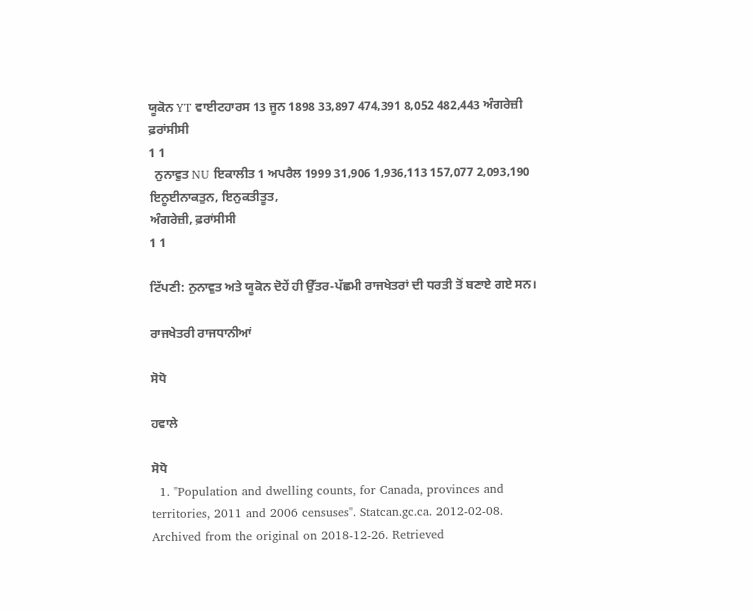ਯੂਕੋਨ YT ਵਾਈਟਹਾਰਸ 13 ਜੂਨ 1898 33,897 474,391 8,052 482,443 ਅੰਗਰੇਜ਼ੀ
ਫ਼ਰਾਂਸੀਸੀ
1 1
  ਨੁਨਾਵੁਤ NU ਇਕਾਲੀਤ 1 ਅਪਰੈਲ 1999 31,906 1,936,113 157,077 2,093,190 ਇਨੂਈਨਾਕਤੁਨ, ਇਨੁਕਤੀਤੂਤ,
ਅੰਗਰੇਜ਼ੀ, ਫ਼ਰਾਂਸੀਸੀ
1 1

ਟਿੱਪਣੀ: ਨੁਨਾਵੁਤ ਅਤੇ ਯੂਕੋਨ ਦੋਹੇਂ ਹੀ ਉੱਤਰ-ਪੱਛਮੀ ਰਾਜਖੇਤਰਾਂ ਦੀ ਧਰਤੀ ਤੋਂ ਬਣਾਏ ਗਏ ਸਨ।

ਰਾਜਖੇਤਰੀ ਰਾਜਧਾਨੀਆਂ

ਸੋਧੋ

ਹਵਾਲੇ

ਸੋਧੋ
  1. "Population and dwelling counts, for Canada, provinces and territories, 2011 and 2006 censuses". Statcan.gc.ca. 2012-02-08. Archived from the original on 2018-12-26. Retrieved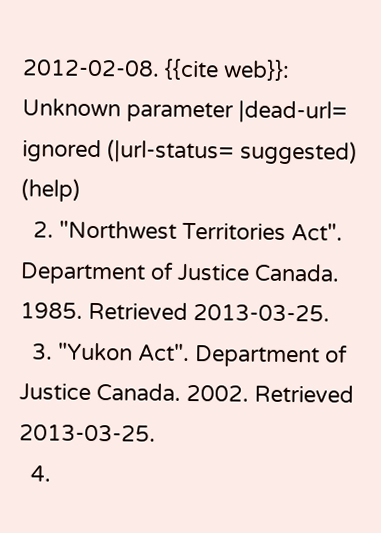2012-02-08. {{cite web}}: Unknown parameter |dead-url= ignored (|url-status= suggested) (help)
  2. "Northwest Territories Act". Department of Justice Canada. 1985. Retrieved 2013-03-25.
  3. "Yukon Act". Department of Justice Canada. 2002. Retrieved 2013-03-25.
  4.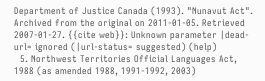Department of Justice Canada (1993). "Nunavut Act". Archived from the original on 2011-01-05. Retrieved 2007-01-27. {{cite web}}: Unknown parameter |dead-url= ignored (|url-status= suggested) (help)
  5. Northwest Territories Official Languages Act, 1988 (as amended 1988, 1991-1992, 2003)